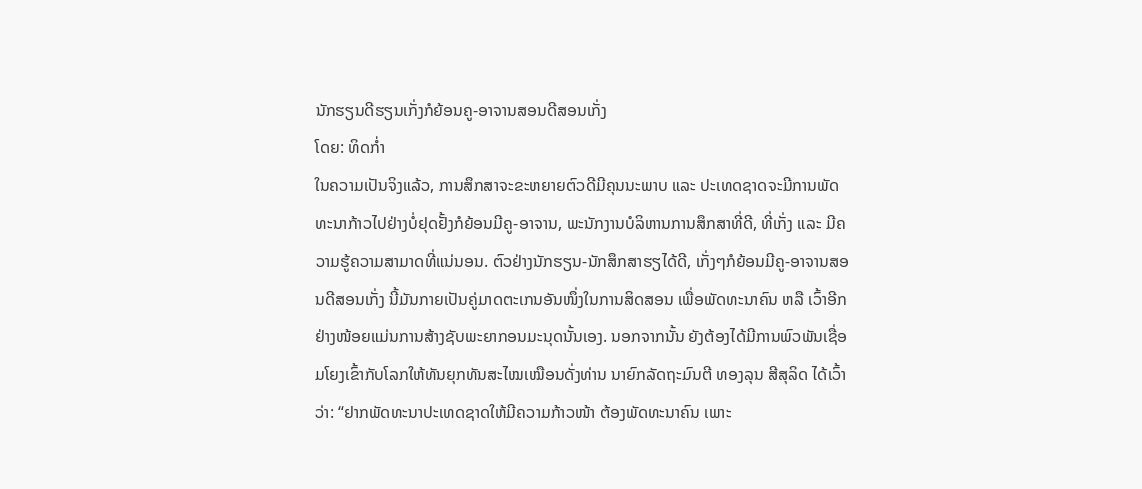ນັກຮຽນດີຮຽນເກັ່ງກໍຍ້ອນຄູ-ອາຈານສອນດີສອນເກັ່ງ
ໂດຍ: ທິດກໍ່າ
ໃນຄວາມເປັນຈິງແລ້ວ, ການສຶກສາຈະຂະຫຍາຍຕົວດີມີຄຸນນະພາບ ແລະ ປະເທດຊາດຈະມີການພັດທະນາກ້າວໄປຢ່າງບໍ່ຢຸດຢັ້ງກໍຍ້ອນມີຄູ-ອາຈານ, ພະນັກງານບໍລິຫານການສຶກສາທີ່ດີ, ທີ່ເກັ່ງ ແລະ ມີຄວາມຮູ້ຄວາມສາມາດທີ່ແນ່ນອນ. ຕົວຢ່າງນັກຮຽນ-ນັກສຶກສາຮຽໄດ້ດີ, ເກັ່ງໆກໍຍ້ອນມີຄູ-ອາຈານສອນດີສອນເກັ່ງ ນີ້ມັນກາຍເປັນຄູ່ມາດຕະເກນອັນໜຶ່ງໃນການສິດສອນ ເພື່ອພັດທະນາຄົນ ຫລື ເວົ້າອີກຢ່າງໜ້ອຍແມ່ນການສ້າງຊັບພະຍາກອນມະນຸດນັ້ນເອງ. ນອກຈາກນັ້ນ ຍັງຕ້ອງໄດ້ມີການພົວພັນເຊື່ອມໂຍງເຂົ້າກັບໂລກໃຫ້ທັນຍຸກທັນສະໄໝເໝືອນດັ່ງທ່ານ ນາຍົກລັດຖະມົນຕີ ທອງລຸນ ສີສຸລິດ ໄດ້ເວົ້າວ່າ: “ຢາກພັດທະນາປະເທດຊາດໃຫ້ມີຄວາມກ້າວໜ້າ ຕ້ອງພັດທະນາຄົນ ເພາະ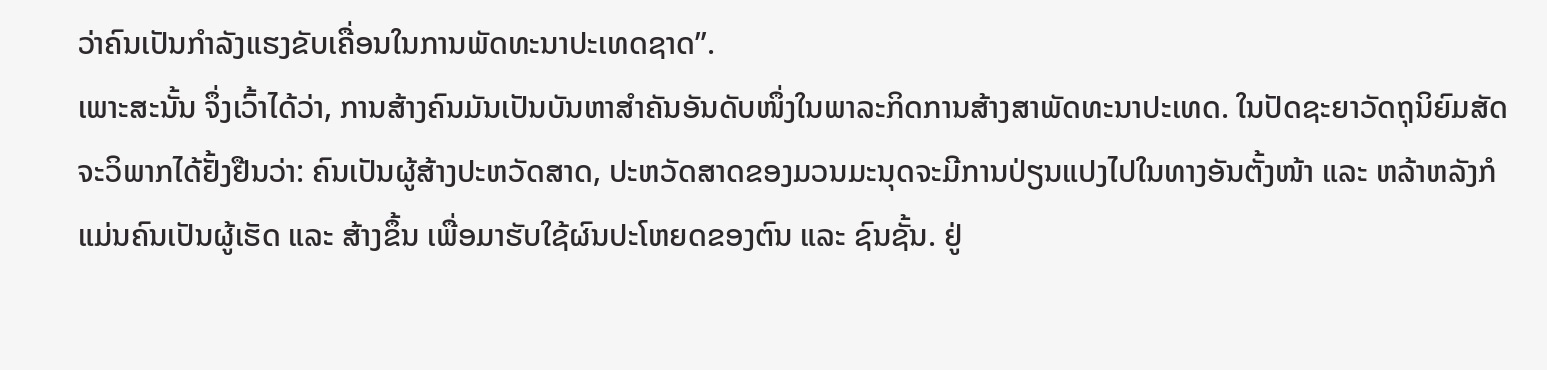ວ່າຄົນເປັນກຳລັງແຮງຂັບເຄື່ອນໃນການພັດທະນາປະເທດຊາດ”.
ເພາະສະນັ້ນ ຈຶ່ງເວົ້າໄດ້ວ່າ, ການສ້າງຄົນມັນເປັນບັນຫາສຳຄັນອັນດັບໜຶ່ງໃນພາລະກິດການສ້າງສາພັດທະນາປະເທດ. ໃນປັດຊະຍາວັດຖຸນິຍົມສັດຈະວິພາກໄດ້ຢັ້ງຢືນວ່າ: ຄົນເປັນຜູ້ສ້າງປະຫວັດສາດ, ປະຫວັດສາດຂອງມວນມະນຸດຈະມີການປ່ຽນແປງໄປໃນທາງອັນຕັ້ງໜ້າ ແລະ ຫລ້າຫລັງກໍແມ່ນຄົນເປັນຜູ້ເຮັດ ແລະ ສ້າງຂຶ້ນ ເພື່ອມາຮັບໃຊ້ຜົນປະໂຫຍດຂອງຕົນ ແລະ ຊົນຊັ້ນ. ຢູ່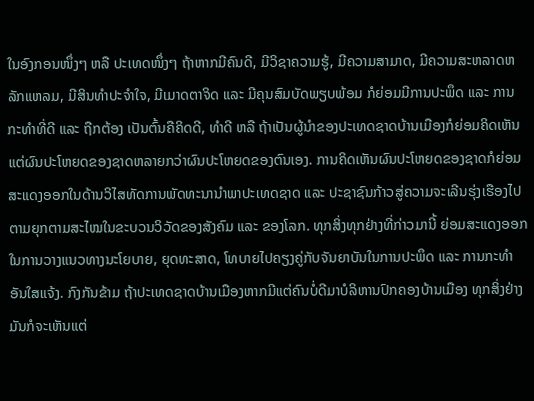ໃນອົງກອນໜຶ່ງໆ ຫລື ປະເທດໜຶ່ງໆ ຖ້າຫາກມີຄົນດີ, ມີວິຊາຄວາມຮູ້, ມີຄວາມສາມາດ, ມີຄວາມສະຫລາດຫລັກແຫລມ, ມີສິນທຳປະຈຳໃຈ, ມີເມາດຕາຈິດ ແລະ ມີຄຸນສົມບັດພຽບພ້ອມ ກໍຍ່ອມມີການປະພຶດ ແລະ ການກະທຳທີ່ດີ ແລະ ຖືກຕ້ອງ ເປັນຕົ້ນຄືຄິດດີ, ທຳດີ ຫລື ຖ້າເປັນຜູ້ນຳຂອງປະເທດຊາດບ້ານເມືອງກໍຍ່ອມຄິດເຫັນແຕ່ຜົນປະໂຫຍດຂອງຊາດຫລາຍກວ່າຜົນປະໂຫຍດຂອງຕົນເອງ. ການຄິດເຫັນຜົນປະໂຫຍດຂອງຊາດກໍຍ່ອມສະແດງອອກໃນດ້ານວິໄສທັດການພັດທະນານຳພາປະເທດຊາດ ແລະ ປະຊາຊົນກ້າວສູ່ຄວາມຈະເລີນຮຸ່ງເຮືອງໄປຕາມຍຸກຕາມສະໄໝໃນຂະບວນວິວັດຂອງສັງຄົມ ແລະ ຂອງໂລກ. ທຸກສິ່ງທຸກຢ່າງທີ່ກ່າວມານີ້ ຍ່ອມສະແດງອອກໃນການວາງແນວທາງນະໂຍບາຍ, ຍຸດທະສາດ, ໂທບາຍໄປຄຽງຄູ່ກັບຈັນຍາບັນໃນການປະພຶດ ແລະ ການກະທຳອັນໃສແຈ້ງ. ກົງກັນຂ້າມ ຖ້າປະເທດຊາດບ້ານເມືອງຫາກມີແຕ່ຄົນບໍ່ດີມາບໍລິຫານປົກຄອງບ້ານເມືອງ ທຸກສິ່ງຢ່າງມັນກໍຈະເຫັນແຕ່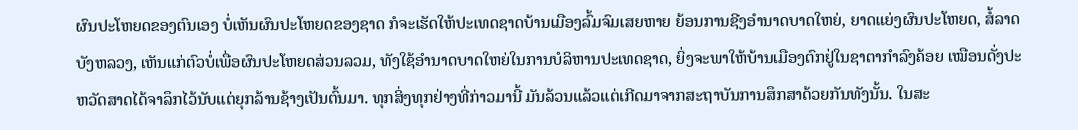ຜົນປະໂຫຍດຂອງຕົນເອງ ບໍ່ເຫັນຜົນປະໂຫຍດຂອງຊາດ ກໍຈະເຮັດໃຫ້ປະເທດຊາດບ້ານເມືອງລົ້ມຈົມເສຍຫາຍ ຍ້ອນການຊີງອຳນາດບາດໃຫຍ່, ຍາດແຍ່ງຜົນປະໂຫຍດ, ສໍ້ລາດບັງຫລວງ, ເຫັນແກ່ຕົວບໍ່ເພື່ອຜົນປະໂຫຍດສ່ວນລວມ, ທັງໃຊ້ອຳນາດບາດໃຫຍ່ໃນການບໍລິຫານປະເທດຊາດ, ຍິ່ງຈະພາໃຫ້ບ້ານເມືອງຕົກຢູ່ໃນຊາຕາກຳລົງຄ້ອຍ ເໝືອນດັ່ງປະຫວັດສາດໄດ້ຈາລຶກໄວ້ນັບແຕ່ຍຸກລ້ານຊ້າງເປັນຕົ້ນມາ. ທຸກສິ່ງທຸກຢ່າງທີ່ກ່າວມານີ້ ມັນລ້ວນແລ້ວແຕ່ເກີດມາຈາກສະຖາບັນການສຶກສາດ້ວຍກັນທັງນັ້ນ. ໃນສະ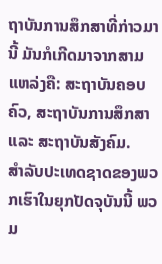ຖາບັນການສຶກສາທີ່ກ່າວມານີ້ ມັນກໍເກີດມາຈາກສາມແຫລ່ງຄື: ສະຖາບັນຄອບຄົວ, ສະຖາບັນການສຶກສາ ແລະ ສະຖາບັນສັງຄົມ.
ສຳລັບປະເທດຊາດຂອງພວກເຮົາໃນຍຸກປັດຈຸບັນນີ້ ພວມ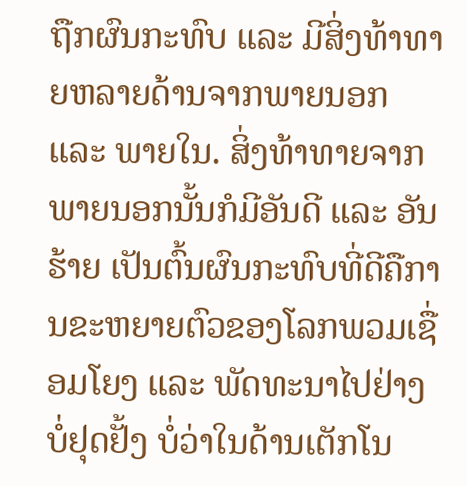ຖືກຜົນກະທົບ ແລະ ມີສິ່ງທ້າທາຍຫລາຍດ້ານຈາກພາຍນອກ ແລະ ພາຍໃນ. ສິ່ງທ້າທາຍຈາກພາຍນອກນັ້ນກໍມີອັນດີ ແລະ ອັນຮ້າຍ ເປັນຕົ້ນຜົນກະທົບທີ່ດີຄືການຂະຫຍາຍຕົວຂອງໂລກພວມເຊື່ອມໂຍງ ແລະ ພັດທະນາໄປຢ່າງບໍ່ຢຸດຢັ້ງ ບໍ່ວ່າໃນດ້ານເຕັກໂນ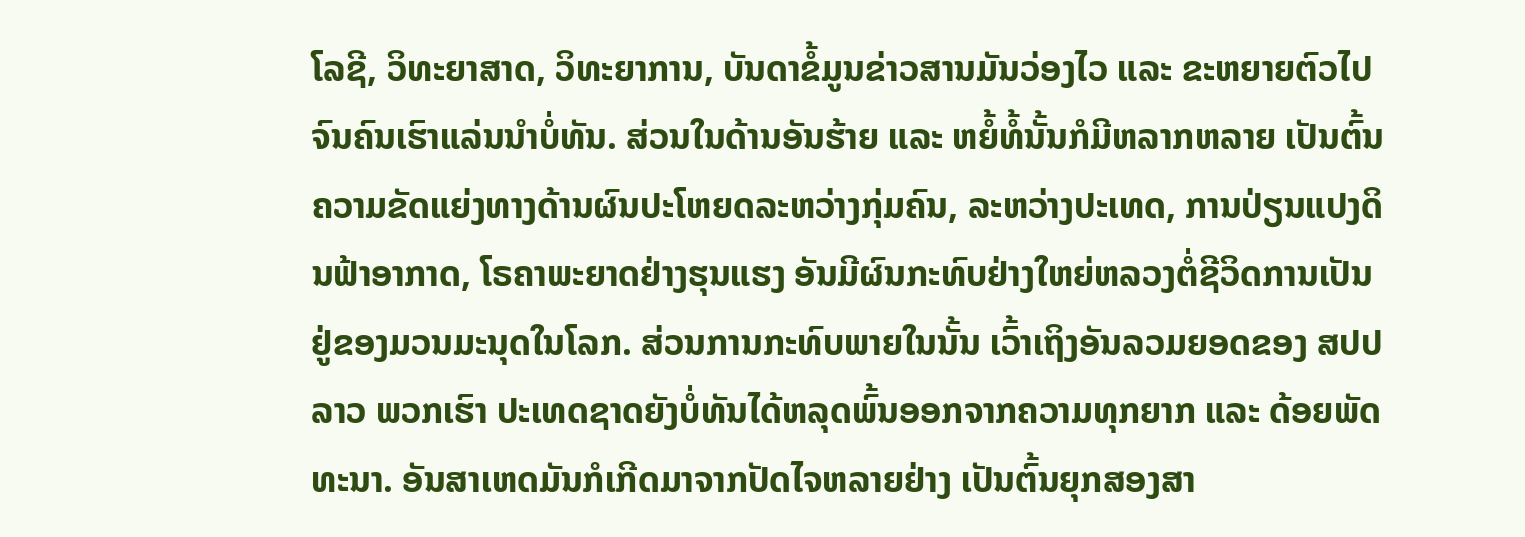ໂລຊີ, ວິທະຍາສາດ, ວິທະຍາການ, ບັນດາຂໍ້ມູນຂ່າວສານມັນວ່ອງໄວ ແລະ ຂະຫຍາຍຕົວໄປຈົນຄົນເຮົາແລ່ນນຳບໍ່ທັນ. ສ່ວນໃນດ້ານອັນຮ້າຍ ແລະ ຫຍໍ້ທໍ້ນັ້ນກໍມີຫລາກຫລາຍ ເປັນຕົ້ນຄວາມຂັດແຍ່ງທາງດ້ານຜົນປະໂຫຍດລະຫວ່າງກຸ່ມຄົນ, ລະຫວ່າງປະເທດ, ການປ່ຽນແປງດິນຟ້າອາກາດ, ໂຣຄາພະຍາດຢ່າງຮຸນແຮງ ອັນມີຜົນກະທົບຢ່າງໃຫຍ່ຫລວງຕໍ່ຊີວິດການເປັນຢູ່ຂອງມວນມະນຸດໃນໂລກ. ສ່ວນການກະທົບພາຍໃນນັ້ນ ເວົ້າເຖິງອັນລວມຍອດຂອງ ສປປ ລາວ ພວກເຮົາ ປະເທດຊາດຍັງບໍ່ທັນໄດ້ຫລຸດພົ້ນອອກຈາກຄວາມທຸກຍາກ ແລະ ດ້ອຍພັດທະນາ. ອັນສາເຫດມັນກໍເກີດມາຈາກປັດໄຈຫລາຍຢ່າງ ເປັນຕົ້ນຍຸກສອງສາ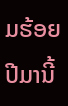ມຮ້ອຍປີມານີ້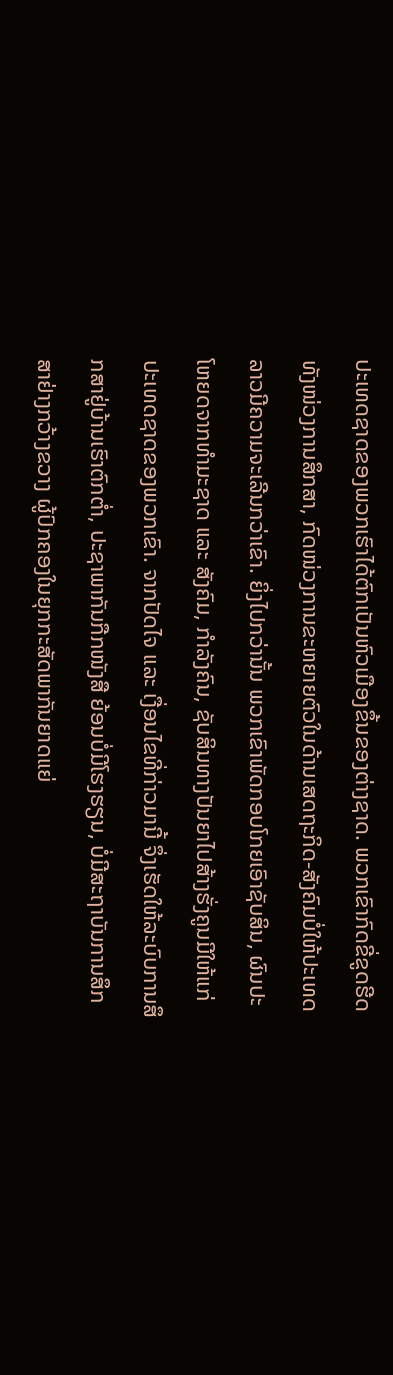ປະເທດຊາດຂອງພວກເຮົາໄດ້ຕົກເປັນຫົວເມືອງຂຶ້ນຂອງຕ່າງຊາດ. ພວກເຂົາກົດຂີ່ຂູດຮີດ ທັງໜ່ວງການສຶກສາ, ກົດໜ່ວງການຂະຫຍາຍຕົວໃນດ້ານເສດຖະກິດ-ສັງຄົມບໍ່ໃຫ້ປະເທດລາວມີຄວາມຈະເລີນກວ່າເຂົາ. ຍິ່ງໄປກວ່ານັ້ນ ພວກເຂົາພັດກອບໂກຍເອົາຊັບສິນ, ຜົນປະໂຫຍດຈາກທຳມະຊາດ ແລະ ສັງຄົມ, ກຳລັງຄົນ, ຊັບສິນທາງປັນຍາໄປສ້າງຮັ່ງຄູນມີໃຫ້ແກ່ປະເທດຊາດຂອງພວກເຂົາ. ຈາກປັດໄຈ ແລະ ເງື່ອນໄຂທີ່ກ່າວມານີ້ ຈຶ່ງເຮັດໃຫ້ລະບົບການສຶກສາຢູ່ບ້ານເຮົາຕົກຕໍ່າ, ປະຊາພາກັນກືກໜັງສື ຍ້ອນບໍ່ມີໂຮງຮຽນ, ບໍ່ມີສະຖາບັນການສຶກສາຢ່າງກວ້າງຂວາງ ຜູ້ປົກຄອງໃນຍຸກກະສັດພາກັນຍາດແຍ່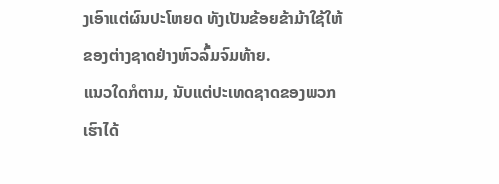ງເອົາແຕ່ຜົນປະໂຫຍດ ທັງເປັນຂ້ອຍຂ້າມ້າໃຊ້ໃຫ້ຂອງຕ່າງຊາດຢ່າງຫົວລົ້ມຈົມທ້າຍ.
ແນວໃດກໍຕາມ, ນັບແຕ່ປະເທດຊາດຂອງພວກເຮົາໄດ້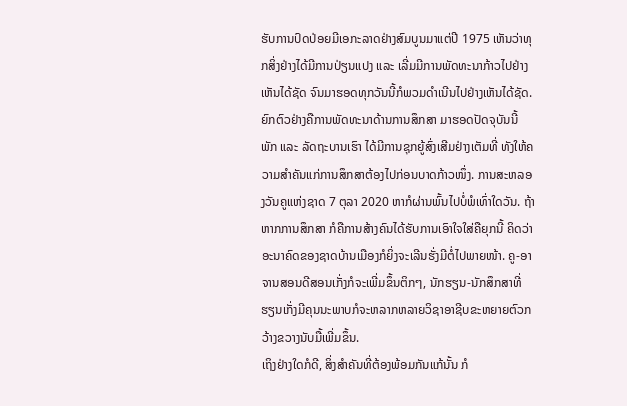ຮັບການປົດປ່ອຍມີເອກະລາດຢ່າງສົມບູນມາແຕ່ປີ 1975 ເຫັນວ່າທຸກສິ່ງຢ່າງໄດ້ມີການປ່ຽນແປງ ແລະ ເລີ່ມມີການພັດທະນາກ້າວໄປຢ່າງເຫັນໄດ້ຊັດ ຈົນມາຮອດທຸກວັນນີ້ກໍພວມດຳເນີນໄປຢ່າງເຫັນໄດ້ຊັດ. ຍົກຕົວຢ່າງຄືການພັດທະນາດ້ານການສຶກສາ ມາຮອດປັດຈຸບັນນີ້ ພັກ ແລະ ລັດຖະບານເຮົາ ໄດ້ມີການຊຸກຍູ້ສົ່ງເສີມຢ່າງເຕັມທີ່ ທັງໃຫ້ຄວາມສຳຄັນແກ່ການສຶກສາຕ້ອງໄປກ່ອນບາດກ້າວໜຶ່ງ. ການສະຫລອງວັນຄູແຫ່ງຊາດ 7 ຕຸລາ 2020 ຫາກໍຜ່ານພົ້ນໄປບໍ່ພໍເທົ່າໃດວັນ. ຖ້າຫາກການສຶກສາ ກໍຄືການສ້າງຄົນໄດ້ຮັບການເອົາໃຈໃສ່ຄືຍຸກນີ້ ຄິດວ່າອະນາຄົດຂອງຊາດບ້ານເມືອງກໍຍິ່ງຈະເລີນຮັ່ງມີຕໍ່ໄປພາຍໜ້າ. ຄູ-ອາຈານສອນດີສອນເກັ່ງກໍຈະເພີ່ມຂຶ້ນຕິກໆ, ນັກຮຽນ-ນັກສຶກສາທີ່ຮຽນເກັ່ງມີຄຸນນະພາບກໍຈະຫລາກຫລາຍວິຊາອາຊີບຂະຫຍາຍຕົວກວ້າງຂວາງນັບມື້ເພີ່ມຂຶ້ນ.
ເຖິງຢ່າງໃດກໍດີ, ສິ່ງສຳຄັນທີ່ຕ້ອງພ້ອມກັນແກ້ນັ້ນ ກໍ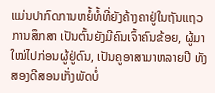ແມ່ນປາກົດການຫຍໍ້ທໍ້ທີ່ຍັງຄ້າງຄາຢູ່ໃນຖັນແຖວການສຶກສາ ເປັນຕົ້ນຍັງມີຄົນເຈົ້າຄົນຂ້ອຍ, ຜູ້ມາໃໝ່ໄປກ່ອນຜູ້ຢູ່ດົນ, ເປັນຄູອາສາມາຫລາຍປີ ທັງສອງດີສອນເກັ່ງພັດບໍ່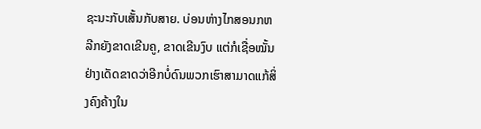ຊະນະກັບເສັ້ນກັບສາຍ. ບ່ອນຫ່າງໄກສອນກຫລີກຍັງຂາດເຂີນຄູ, ຂາດເຂີນງົບ ແຕ່ກໍເຊື່ອໝັ້ນຢ່າງເດັດຂາດວ່າອີກບໍ່ດົນພວກເຮົາສາມາດແກ້ສິ່ງຄົງຄ້າງໃນ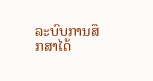ລະບົບການສຶກສາໄດ້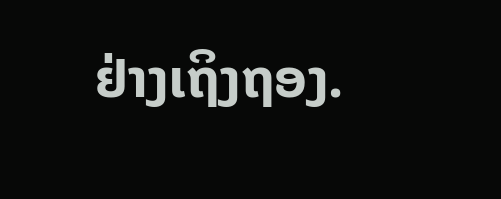ຢ່າງເຖິງຖອງ.